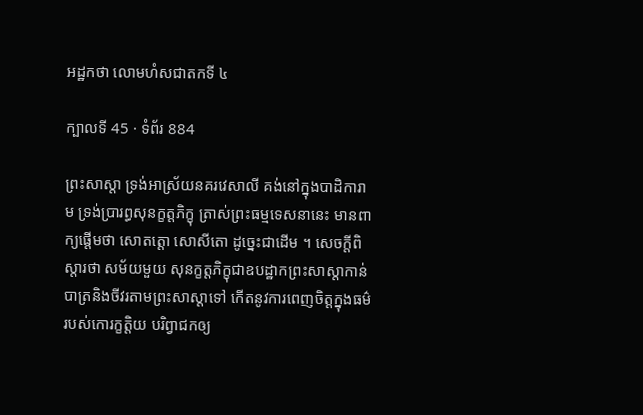អដ្ឋកថា លោមហំសជាតកទី ៤

ក្បាលទី 45 · ទំព័រ 884

ព្រះសាស្តា ទ្រង់អាស្រ័យនគរវេសាលី គង់នៅក្នុងបាដិការាម ទ្រង់ប្រារព្ធសុនក្ខត្តភិក្ខុ ត្រាស់ព្រះធម្មទេសនានេះ មានពាក្យផ្តើមថា សោតត្តោ សោសីតោ ដូច្នេះជាដើម ។ សេចក្តីពិស្តារថា សម័យមួយ សុនក្ខត្តភិក្ខុជាឧបដ្ឋាកព្រះសាស្តាកាន់ បាត្រនិងចីវរតាមព្រះសាស្តាទៅ កើតនូវការពេញចិត្តក្នុងធម៌របស់កោរក្ខត្តិយ បរិព្វាជកឲ្យ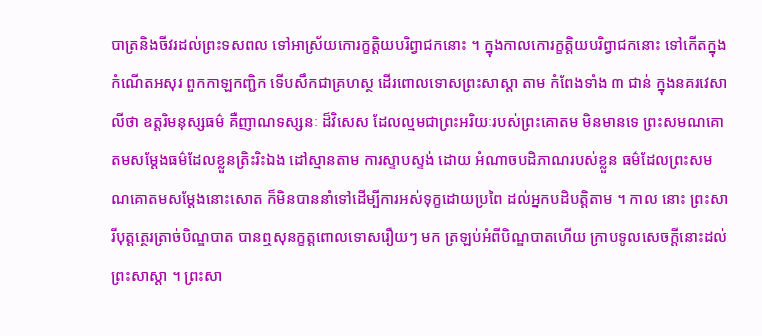បាត្រនិងចីវរដល់ព្រះទសពល ទៅអាស្រ័យកោរក្ខត្តិយបរិព្វាជកនោះ ។ ក្នុងកាលកោរក្ខត្តិយបរិព្វាជកនោះ ទៅកើតក្នុងកំណើតអសុរ ពួកកាឡកញ្ជិក ទើបសឹកជាគ្រហស្ថ ដើរពោលទោសព្រះសាស្តា តាម កំពែងទាំង ៣ ជាន់ ក្នុងនគរវេសាលីថា ឧត្តរិមនុស្សធម៌ គឺញាណទស្សនៈ ដ៏វិសេស ដែលល្មមជាព្រះអរិយៈរបស់ព្រះគោតម មិនមានទេ ព្រះសមណគោតមសម្តែងធម៌ដែលខ្លួនត្រិះរិះឯង ដៅស្មានតាម ការស្ទាបស្ទង់ ដោយ អំណាចបដិភាណរបស់ខ្លួន ធម៌ដែលព្រះសមណគោតមសម្តែងនោះសោត ក៏មិនបាននាំទៅដើម្បីការអស់ទុក្ខដោយប្រពៃ ដល់អ្នកបដិបត្តិតាម ។ កាល នោះ ព្រះសារីបុត្តត្ថេរត្រាច់បិណ្ឌបាត បានឮសុនក្ខត្តពោលទោសរឿយៗ មក ត្រឡប់អំពីបិណ្ឌបាតហើយ ក្រាបទូលសេចក្តីនោះដល់ព្រះសាស្តា ។ ព្រះសា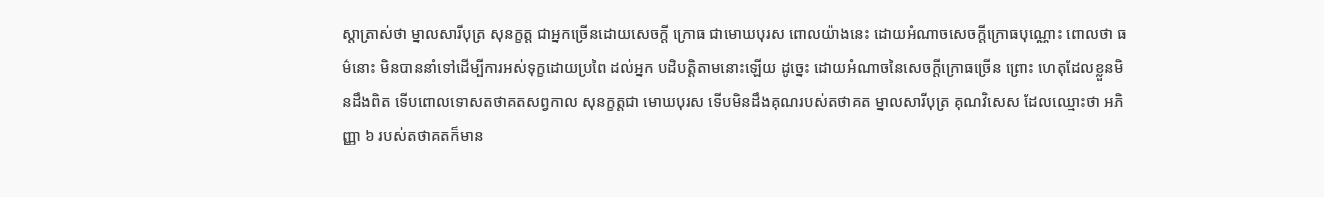ស្តាត្រាស់ថា ម្នាលសារីបុត្រ សុនក្ខត្ត ជាអ្នកច្រើនដោយសេចក្តី ក្រោធ ជាមោឃបុរស ពោលយ៉ាងនេះ ដោយអំណាចសេចក្តីក្រោធបុណ្ណោះ ពោលថា ធម៌នោះ មិនបាននាំទៅដើម្បីការអស់ទុក្ខដោយប្រពៃ ដល់អ្នក បដិបត្តិតាមនោះឡើយ ដូច្នេះ ដោយអំណាចនៃសេចក្តីក្រោធច្រើន ព្រោះ ហេតុដែលខ្លួនមិនដឹងពិត ទើបពោលទោសតថាគតសព្វកាល សុនក្ខត្តជា មោឃបុរស ទើបមិនដឹងគុណរបស់តថាគត ម្នាលសារីបុត្រ គុណវិសេស ដែលឈ្មោះថា អភិញ្ញា ៦ របស់តថាគតក៏មាន